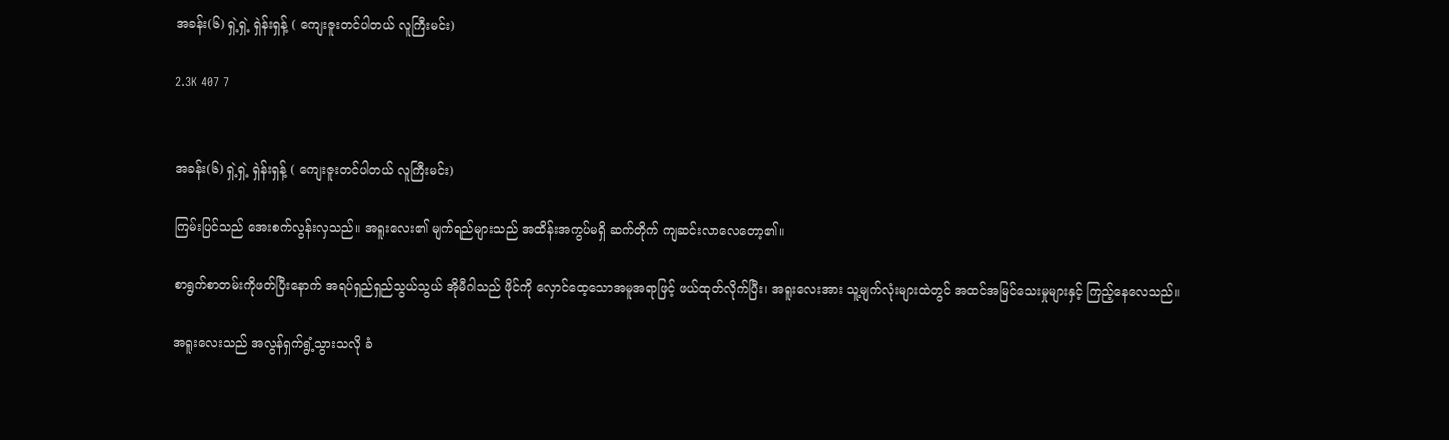အခန်း(၆) ရှဲ့ရှဲ့ ရှဲန်းရှန့် ( ကျေးဇူးတင်ပါတယ် လူကြီးမင်း)

2.3K 407 7


အခန်း(၆) ရှဲ့ရှဲ့ ရှဲန်းရှန့် ( ကျေးဇူးတင်ပါတယ် လူကြီးမင်း)

ကြမ်းပြင်သည် အေးစက်လွန်းလှသည်။ အရူးလေး၏ မျက်ရည်များသည် အထိန်းအကွပ်မရှိ ဆက်တိုက် ကျဆင်းလာလေတော့၏။

စာရွက်စာတမ်းကိုဖတ်ပြီးနောက် အရပ်ရှည်ရှည်သွယ်သွယ် အိုမီဂါသည် ဖိုင်ကို လှောင်ထေ့သောအမူအရာဖြင့် ဖယ်ထုတ်လိုက်ပြီး၊ အရူးလေးအား သူ့မျက်လုံးများထဲတွင် အထင်အမြင်သေးမှုများနှင့် ကြည့်နေလေသည်။

အရူးလေးသည် အလွန်ရှက်ရွံ့သွားသလို ခံ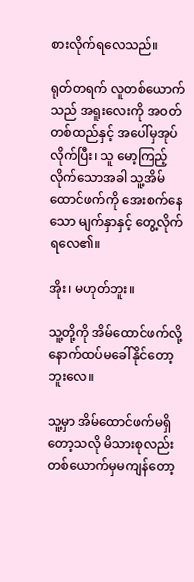စားလိုက်ရလေသည်။

ရုတ်တရက် လူတစ်ယောက်သည် အရူးလေးကို အဝတ်တစ်ထည်နှင့် ‌အပေါ်မှအုပ်လိုက်ပြီး၊ သူ မော့ကြည့်လိုက်သောအခါ သူ့အိမ်ထောင်ဖက်ကို အေးစက်နေသော မျက်နှာနှင့် တွေ့လိုက်ရလေ၏။

အိုး၊ မဟုတ်ဘူး။

သူ့တို့ကို အိမ်ထောင်ဖက်လို့ နောက်ထပ်မခေါ်နိုင်တော့ဘူးလေ။

သူ့မှာ အိမ်ထောင်ဖက်မရှိတော့သလို မိသားစုလည်း တစ်ယောက်မှမကျန်တော့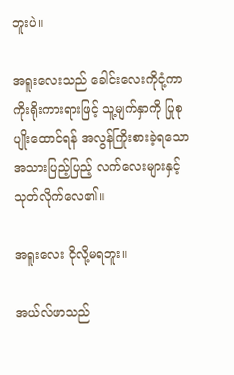ဘူးပဲ။

အရူးလေးသည် ခေါင်းလေးကိုငုံ့ကာ ကိုးရိုးကားရားဖြင့် သူ့မျက်နှာကို ပြုစုပျိုးထောင်ရန် အလွန်ကြိုးစားခဲ့ရသော အသားပြည့်ပြည့် လက်လေးများနှင့် သုတ်လိုက်လေ၏။

အရူးလေး ငိုလို့မရဘူး။

အယ်လ်ဖာသည်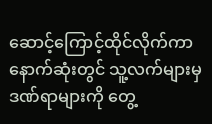ဆောင့်ကြောင့်ထိုင်လိုက်ကာ နောက်ဆုံးတွင် သူ့လက်များမှ ဒဏ်ရာများကို တွေ့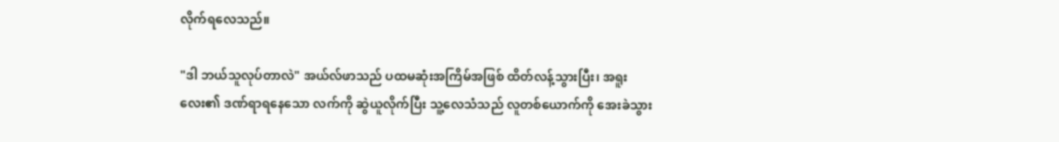လိုက်ရလေသည်။

"ဒါ ဘယ်သူလုပ်တာလဲ" အယ်လ်ဖာသည် ပထမဆုံးအကြိမ်အဖြစ် ထိတ်လန့်သွားပြီး၊ အရူးလေး၏ ဒဏ်ရာရနေသော လက်ကို ဆွဲယူလိုက်ပြီး သူ့လေသံသည် လူတစ်ယောက်ကို အေးခဲသွား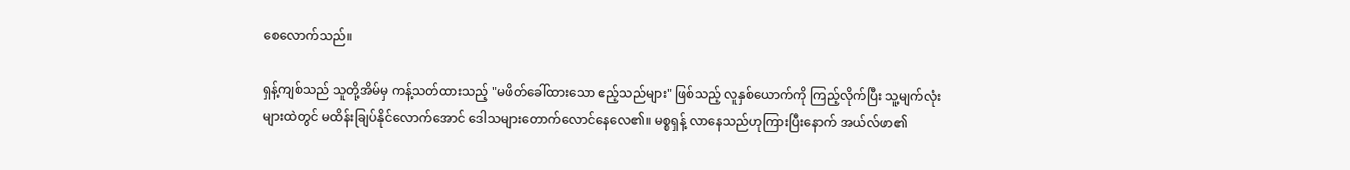စေလောက်‌‌သည်။

ရှန့်ကျစ်သည် သူတို့အိမ်မှ ကန့်သတ်ထားသည့် "မဖိတ်ခေါ်ထားသော ဧည့်သည်များ" ဖြစ်သည့် လူနှစ်ယောက်ကို ကြည့်လိုက်ပြီး သူ့မျက်လုံးများထဲတွင် မထိန်းချြပ်နိုင်လောက်အောင် ဒေါသများတောက်လောင်နေလေ၏။ မစ္စရှန့် လာနေသည်ဟုကြားပြီးနောက် အယ်လ်ဖာ၏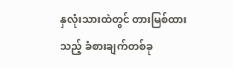နှလုံးသားထဲတွင် တားမြစ်ထားသည့် ခံစားချက်တစ်ခု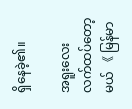ရှိနေခဲ့၏။

အရူးလေးလက်ထပ်တော့မယ် 《 မြန်မာ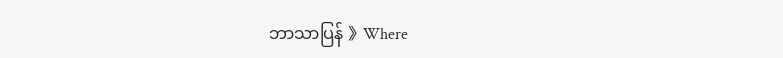ဘာသာပြန် 》Where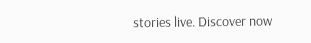stories live. Discover now